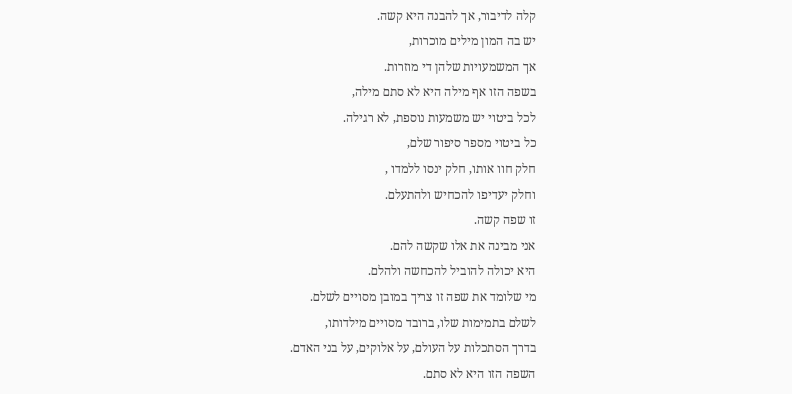קלה לדיבור, אך להבנה היא קשה.
יש בה המון מילים מוכרות,
אך המשמעויות שלהן די מוזרות.
בשפה הזו אף מילה היא לא סתם מילה,
לכל ביטוי יש משמעות נוספת, לא רגילה.
כל ביטוי מספר סיפור שלם,
חלק חוו אותו, חלק ינסו ללמדו ,
וחלק יעדיפו להכחיש ולהתעלם.
זו שפה קשה.
אני מבינה את אלו שקשה להם.
היא יכולה להוביל להכחשה ולהלם.
מי שלומד את שפה זו צריך במובן מסויים לשלם.
לשלם בתמימות שלו, ברובד מסויים מילדותו,
בדרך הסתכלות על העולם, על אלוקים, על בני האדם.
השפה הזו היא לא סתם.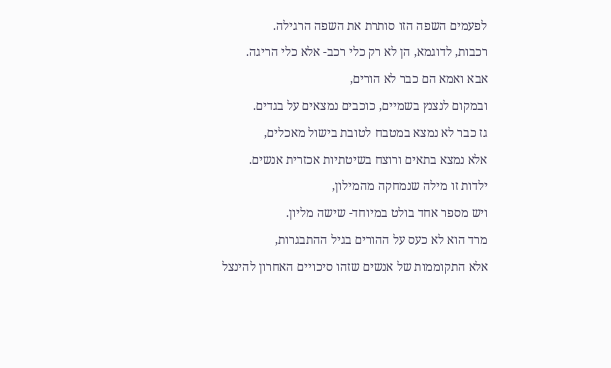לפעמים השפה הזו סותרת את השפה הרגילה.
רכבות, לדוגמא, הן לא רק כלי רכב- אלא כלי הריגה.
אבא ואמא הם כבר לא הורים,
ובמקום לנצנץ בשמיים, כוכבים נמצאים על בגדים.
גז כבר לא נמצא במטבח לטובת בישול מאכלים,
אלא נמצא בתאים ורוצח בשיטתיות אכזרית אנשים.
ילדות זו מילה שנמחקה מהמילון,
ויש מספר אחד בולט במיוחד- שישה מליון.
מרד הוא לא כעס על ההורים בגיל ההתבגרות,
אלא התקוממות של אנשים שזהו סיכויים האחרון להינצל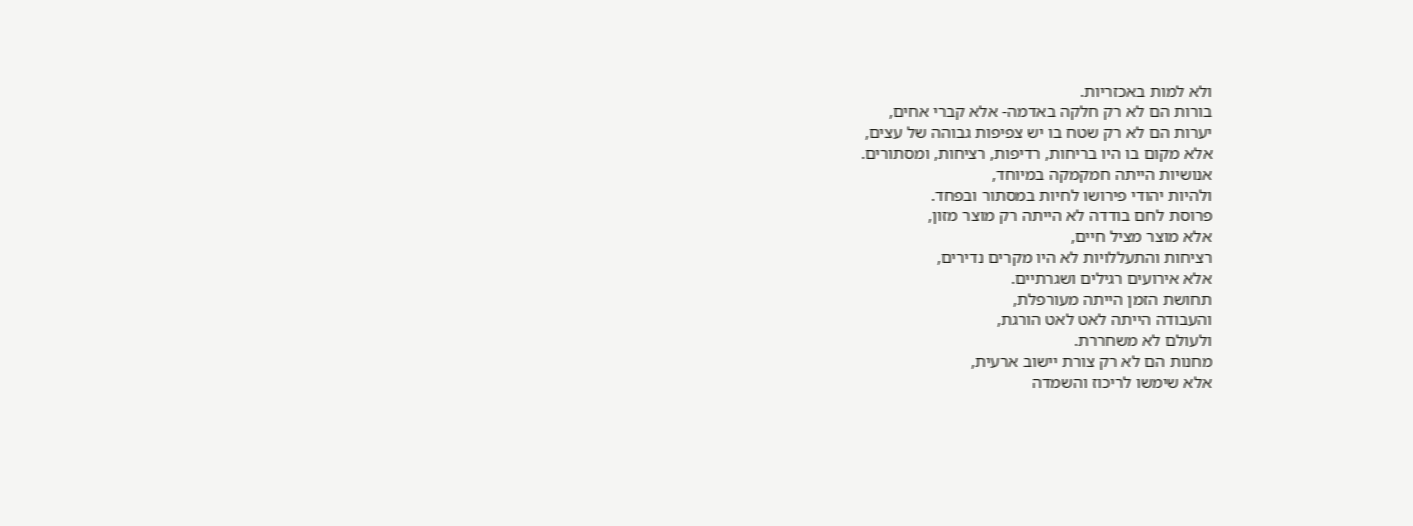ולא למות באכזריות.
בורות הם לא רק חלקה באדמה- אלא קברי אחים,
יערות הם לא רק שטח בו יש צפיפות גבוהה של עצים,
אלא מקום בו היו בריחות, רדיפות, רציחות, ומסתורים.
אנושיות הייתה חמקמקה במיוחד,
ולהיות יהודי פירושו לחיות במסתור ובפחד.
פרוסת לחם בודדה לא הייתה רק מוצר מזון,
אלא מוצר מציל חיים,
רציחות והתעללויות לא היו מקרים נדירים,
אלא אירועים רגילים ושגרתיים.
תחושת הזמן הייתה מעורפלת,
והעבודה הייתה לאט לאט הורגת,
ולעולם לא משחררת.
מחנות הם לא רק צורת יישוב ארעית,
אלא שימשו לריכוז והשמדה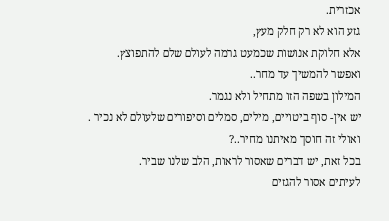אכזרית.
גזע הוא לא רק חלק מעץ,
אלא חלוקת אנושות שכמעט גרמה לעולם שלם להתפוצץ.
ואפשר להמשיך עד מחר..
המילון בשפה הזו מתחיל ולא נגמר.
יש אין- סוף ביטויים, מילים, סמלים וסיפורים שלעולם לא נכיר .
ואולי זה חוסך מאיתנו מחיר..?
בכל זאת, יש דברים שאסור לראות, הלב שלנו שביר.
לעיתים אסור להגזים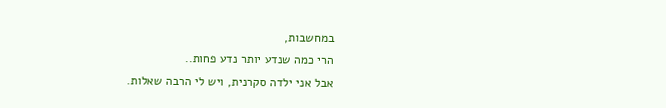במחשבות,
הרי כמה שנדע יותר נדע פחות..
אבל אני ילדה סקרנית, ויש לי הרבה שאלות.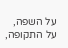על השפה, על התקופה,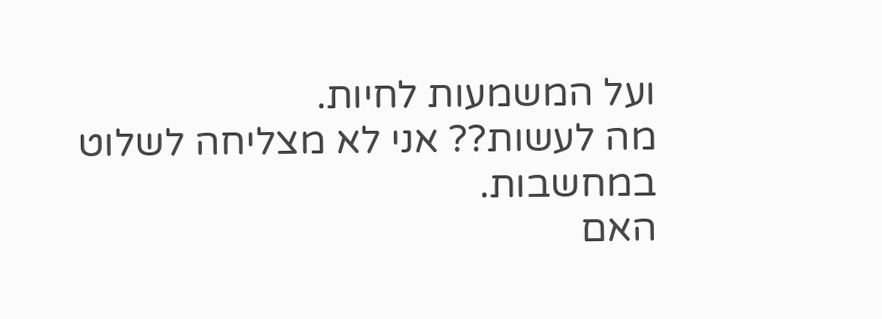ועל המשמעות לחיות.
מה לעשות?? אני לא מצליחה לשלוט במחשבות.
האם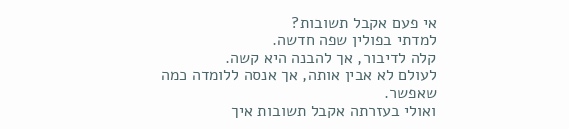אי פעם אקבל תשובות?
למדתי בפולין שפה חדשה.
קלה לדיבור, אך להבנה היא קשה.
לעולם לא אבין אותה, אך אנסה ללומדה כמה שאפשר.
ואולי בעזרתה אקבל תשובות איך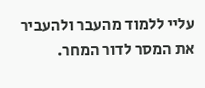עליי ללמוד מהעבר ולהעביר את המסר לדור המחר.